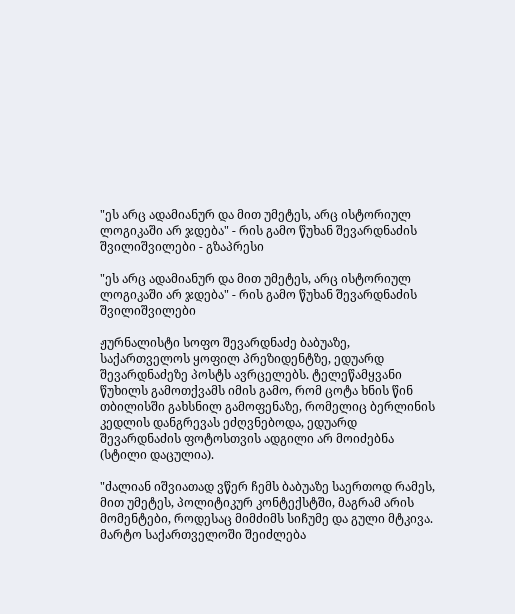"ეს არც ადამიანურ და მით უმეტეს, არც ისტორიულ ლოგიკაში არ ჯდება" - რის გამო წუხან შევარდნაძის შვილიშვილები - გზაპრესი

"ეს არც ადამიანურ და მით უმეტეს, არც ისტორიულ ლოგიკაში არ ჯდება" - რის გამო წუხან შევარდნაძის შვილიშვილები

ჟურნალისტი სოფო შევარდნაძე ბაბუაზე, საქართველოს ყოფილ პრეზიდენტზე, ედუარდ შევარდნაძეზე პოსტს ავრცელებს. ტელეწამყვანი წუხილს გამოთქვამს იმის გამო, რომ ცოტა ხნის წინ თბილისში გახსნილ გამოფენაზე, რომელიც ბერლინის კედლის დანგრევას ეძღვნებოდა, ედუარდ შევარდნაძის ფოტოსთვის ადგილი არ მოიძებნა (სტილი დაცულია).

"ძალიან იშვიათად ვწერ ჩემს ბაბუაზე საერთოდ რამეს, მით უმეტეს, პოლიტიკურ კონტექსტში, მაგრამ არის მომენტები, როდესაც მიმძიმს სიჩუმე და გული მტკივა. მარტო საქართველოში შეიძლება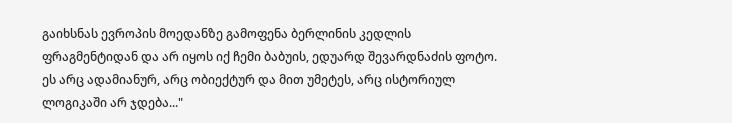გაიხსნას ევროპის მოედანზე გამოფენა ბერლინის კედლის ფრაგმენტიდან და არ იყოს იქ ჩემი ბაბუის, ედუარდ შევარდნაძის ფოტო. ეს არც ადამიანურ, არც ობიექტურ და მით უმეტეს, არც ისტორიულ ლოგიკაში არ ჯდება..."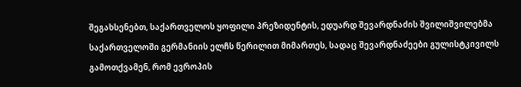შეგახსენებთ, საქართველოს ყოფილი პრეზიდენტის, ედუარდ შევარდნაძის შვილიშვილებმა საქართველოში გერმანიის ელჩს წერილით მიმართეს, სადაც შევარდნაძეები გულისტკივილს გამოთქვამენ, რომ ევროპის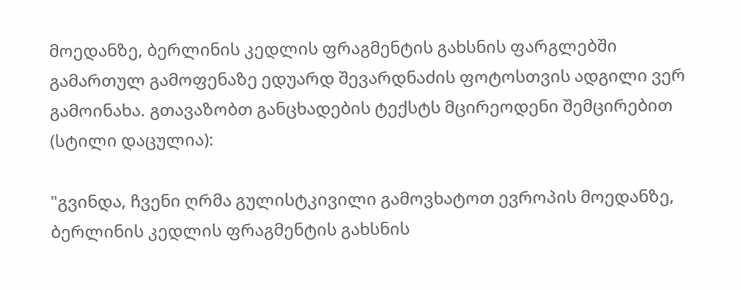მოედანზე, ბერლინის კედლის ფრაგმენტის გახსნის ფარგლებში გამართულ გამოფენაზე ედუარდ შევარდნაძის ფოტოსთვის ადგილი ვერ გამოინახა. გთავაზობთ განცხადების ტექსტს მცირეოდენი შემცირებით (სტილი დაცულია):

"გვინდა, ჩვენი ღრმა გულისტკივილი გამოვხატოთ ევროპის მოედანზე, ბერლინის კედლის ფრაგმენტის გახსნის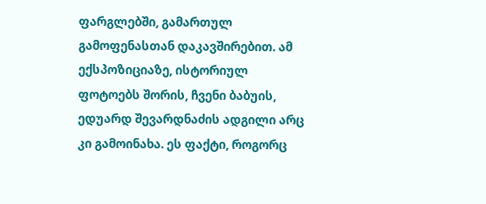ფარგლებში, გამართულ გამოფენასთან დაკავშირებით. ამ ექსპოზიციაზე, ისტორიულ ფოტოებს შორის, ჩვენი ბაბუის, ედუარდ შევარდნაძის ადგილი არც კი გამოინახა. ეს ფაქტი, როგორც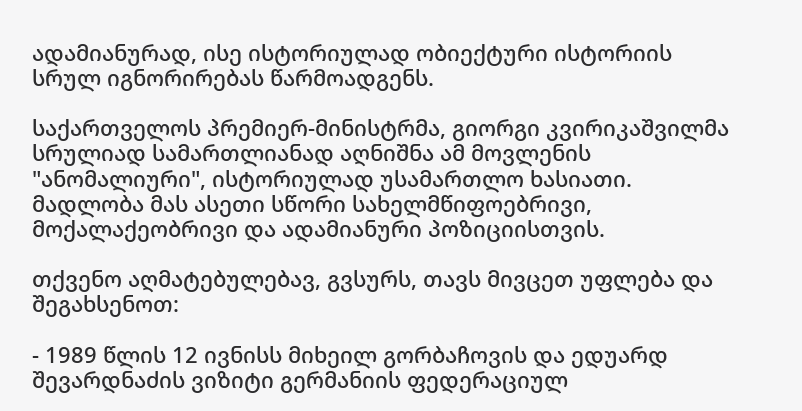ადამიანურად, ისე ისტორიულად ობიექტური ისტორიის სრულ იგნორირებას წარმოადგენს.

საქართველოს პრემიერ-მინისტრმა, გიორგი კვირიკაშვილმა სრულიად სამართლიანად აღნიშნა ამ მოვლენის "ანომალიური", ისტორიულად უსამართლო ხასიათი. მადლობა მას ასეთი სწორი სახელმწიფოებრივი, მოქალაქეობრივი და ადამიანური პოზიციისთვის.

თქვენო აღმატებულებავ, გვსურს, თავს მივცეთ უფლება და შეგახსენოთ:

- 1989 წლის 12 ივნისს მიხეილ გორბაჩოვის და ედუარდ შევარდნაძის ვიზიტი გერმანიის ფედერაციულ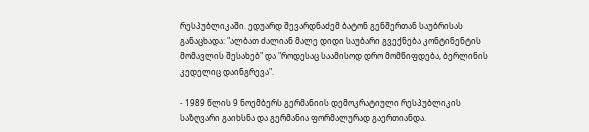რესპუბლიკაში. ედუარდ შევარდნაძემ ბატონ გენშერთან საუბრისას განაცხადა: "ალბათ ძალიან მალე დიდი საუბარი გვექნება კონტინენტის მომავლის შესახებ" და "როდესაც საამისოდ დრო მომწიფდება, ბერლინის კედელიც დაინგრევა".

- 1989 წლის 9 ნოემბერს გერმანიის დემოკრატიული რესპუბლიკის საზღვარი გაიხსნა და გერმანია ფორმალურად გაერთიანდა.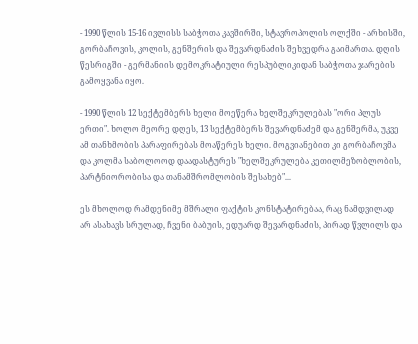- 1990 წლის 15-16 ივლისს საბჭოთა კავშირში, სტავროპოლის ოლქში - არხისში, გორბაჩოვის, კოლის, გენშერის და შევარდნაძის შეხვედრა გაიმართა. დღის წესრიგში - გერმანიის დემოკრატიული რესპუბლიკიდან საბჭოთა ჯარების გამოყვანა იყო.

- 1990 წლის 12 სექტემბერს ხელი მოეწერა ხელშეკრულებას "ორი პლუს ერთი". ხოლო მეორე დღეს, 13 სექტემბერს შევარდნაძემ და გენშერმა, უკვე ამ თანხმობის პარაფირებას მოაწერეს ხელი. მოგვიანებით კი გორბაჩოვმა და კოლმა საბოლოოდ დაადასტურეს "ხელშეკრულება კეთილმეზობლობის, პარტნიორობისა და თანამშრომლობის შესახებ"...

ეს მხოლოდ რამდენიმე მშრალი ფაქტის კონსტატირებაა, რაც ნამდვილად არ ასახავს სრულად, ჩვენი ბაბუის, ედუარდ შევარდნაძის, პირად წვლილს და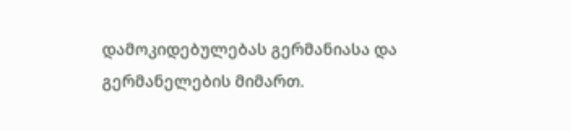დამოკიდებულებას გერმანიასა და გერმანელების მიმართ.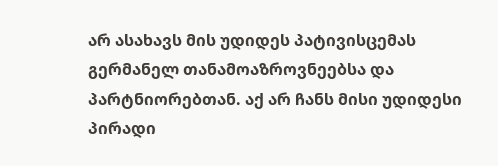არ ასახავს მის უდიდეს პატივისცემას გერმანელ თანამოაზროვნეებსა და პარტნიორებთან. აქ არ ჩანს მისი უდიდესი პირადი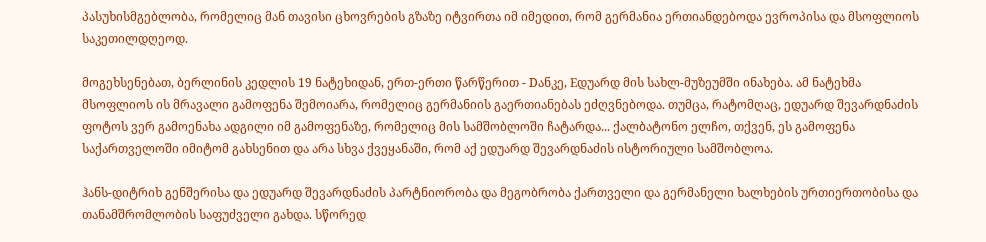პასუხისმგებლობა, რომელიც მან თავისი ცხოვრების გზაზე იტვირთა იმ იმედით, რომ გერმანია ერთიანდებოდა ევროპისა და მსოფლიოს საკეთილდღეოდ.

მოგეხსენებათ, ბერლინის კედლის 19 ნატეხიდან, ერთ-ერთი წარწერით - Dანკე, Eდუარდ მის სახლ-მუზეუმში ინახება. ამ ნატეხმა მსოფლიოს ის მრავალი გამოფენა შემოიარა, რომელიც გერმანიის გაერთიანებას ეძღვნებოდა. თუმცა, რატომღაც, ედუარდ შევარდნაძის ფოტოს ვერ გამოენახა ადგილი იმ გამოფენაზე, რომელიც მის სამშობლოში ჩატარდა... ქალბატონო ელჩო, თქვენ, ეს გამოფენა საქართველოში იმიტომ გახსენით და არა სხვა ქვეყანაში, რომ აქ ედუარდ შევარდნაძის ისტორიული სამშობლოა.

ჰანს-დიტრიხ გენშერისა და ედუარდ შევარდნაძის პარტნიორობა და მეგობრობა ქართველი და გერმანელი ხალხების ურთიერთობისა და თანამშრომლობის საფუძველი გახდა. სწორედ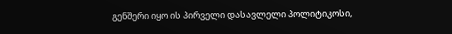გენშერი იყო ის პირველი დასავლელი პოლიტიკოსი,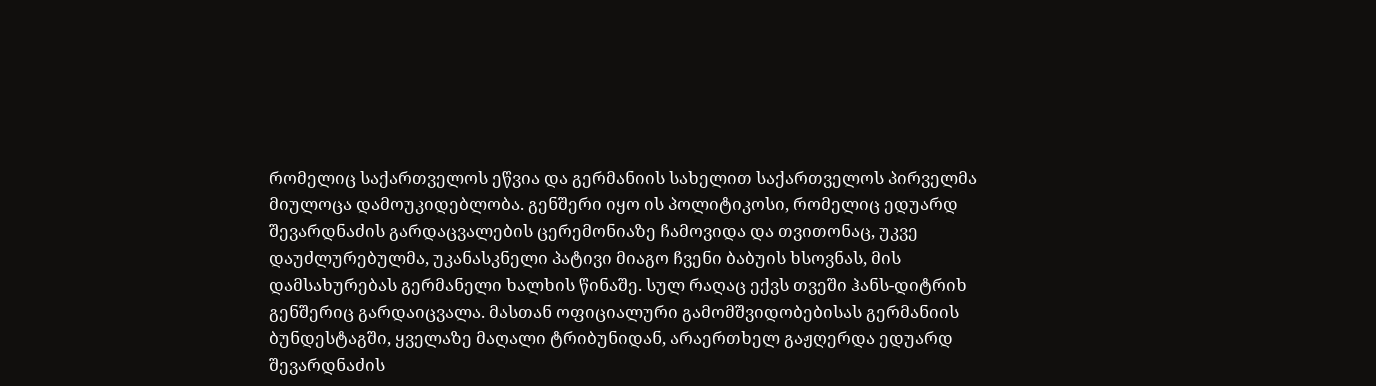რომელიც საქართველოს ეწვია და გერმანიის სახელით საქართველოს პირველმა მიულოცა დამოუკიდებლობა. გენშერი იყო ის პოლიტიკოსი, რომელიც ედუარდ შევარდნაძის გარდაცვალების ცერემონიაზე ჩამოვიდა და თვითონაც, უკვე დაუძლურებულმა, უკანასკნელი პატივი მიაგო ჩვენი ბაბუის ხსოვნას, მის დამსახურებას გერმანელი ხალხის წინაშე. სულ რაღაც ექვს თვეში ჰანს-დიტრიხ გენშერიც გარდაიცვალა. მასთან ოფიციალური გამომშვიდობებისას გერმანიის ბუნდესტაგში, ყველაზე მაღალი ტრიბუნიდან, არაერთხელ გაჟღერდა ედუარდ შევარდნაძის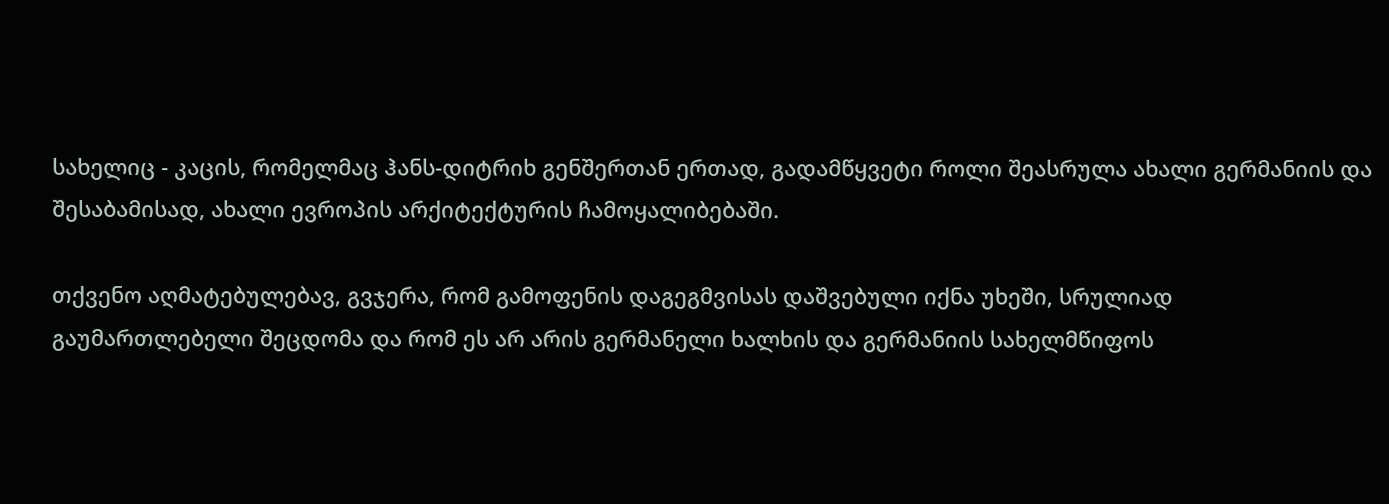სახელიც - კაცის, რომელმაც ჰანს-დიტრიხ გენშერთან ერთად, გადამწყვეტი როლი შეასრულა ახალი გერმანიის და შესაბამისად, ახალი ევროპის არქიტექტურის ჩამოყალიბებაში.

თქვენო აღმატებულებავ, გვჯერა, რომ გამოფენის დაგეგმვისას დაშვებული იქნა უხეში, სრულიად გაუმართლებელი შეცდომა და რომ ეს არ არის გერმანელი ხალხის და გერმანიის სახელმწიფოს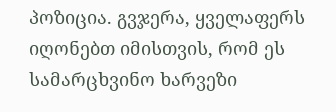პოზიცია. გვჯერა, ყველაფერს იღონებთ იმისთვის, რომ ეს სამარცხვინო ხარვეზი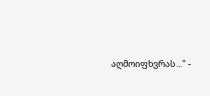აღმოიფხვრას..." -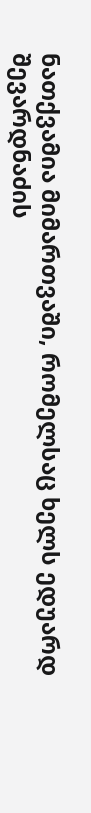ნათქვამია მიმართვაში, რომელსაც ხელს ედუარდ შევარდნაძის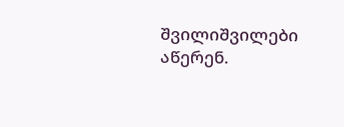შვილიშვილები აწერენ.